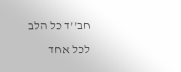חב''ד כל הלב לכל אחד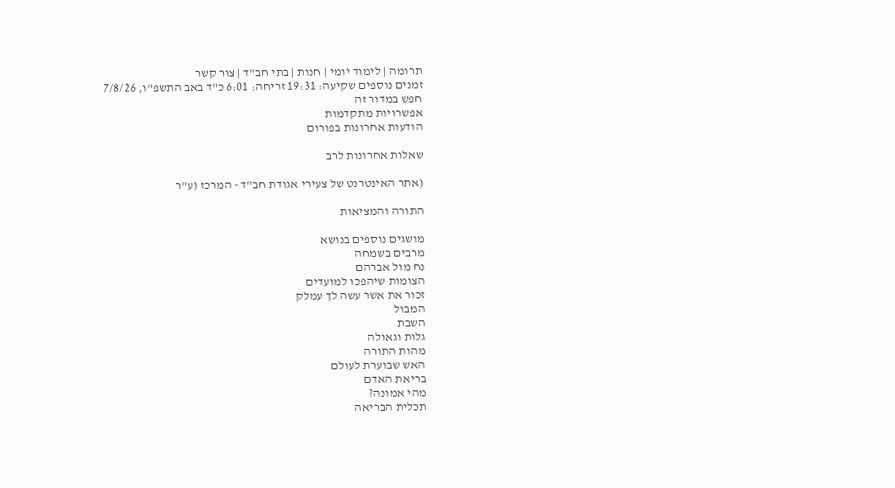תרומה | לימוד יומי | חנות | בתי חב"ד | צור קשר
זמנים נוספים שקיעה: 19:31 זריחה: 6:01 כ"ד באב התשפ"ו, 7/8/26
חפש במדור זה
אפשרויות מתקדמות
הודעות אחרונות בפורום

שאלות אחרונות לרב

(אתר האינטרנט של צעירי אגודת חב"ד - המרכז (ע"ר

התורה והמציאות

מושגים נוספים בנושא
מרבים בשמחה
נח מול אברהם
הצומות שיהפכו למועדים
זכור את אשר עשה לך עמלק
המבול
השבת
גלות וגאולה
מהות התורה
האש שבוערת לעולם
בריאת האדם
מהי אמונה?
תכלית הבריאה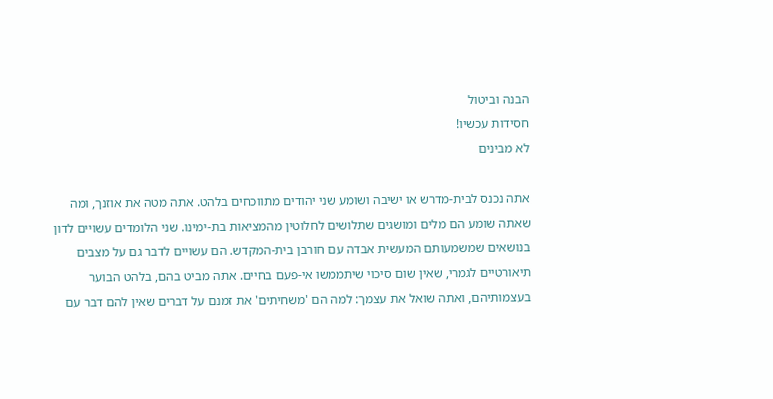הבנה וביטול
חסידות עכשיו!
לא מבינים

אתה נכנס לבית-מדרש או ישיבה ושומע שני יהודים מתווכחים בלהט. אתה מטה את אוזנך, ומה שאתה שומע הם מלים ומושגים שתלושים לחלוטין מהמציאות בת-ימינו. שני הלומדים עשויים לדון בנושאים שמשמעותם המעשית אבדה עם חורבן בית-המקדש. הם עשויים לדבר גם על מצבים תיאורטיים לגמרי, שאין שום סיכוי שיתממשו אי-פעם בחיים. אתה מביט בהם, בלהט הבוער בעצמותיהם, ואתה שואל את עצמך: למה הם 'משחיתים' את זמנם על דברים שאין להם דבר עם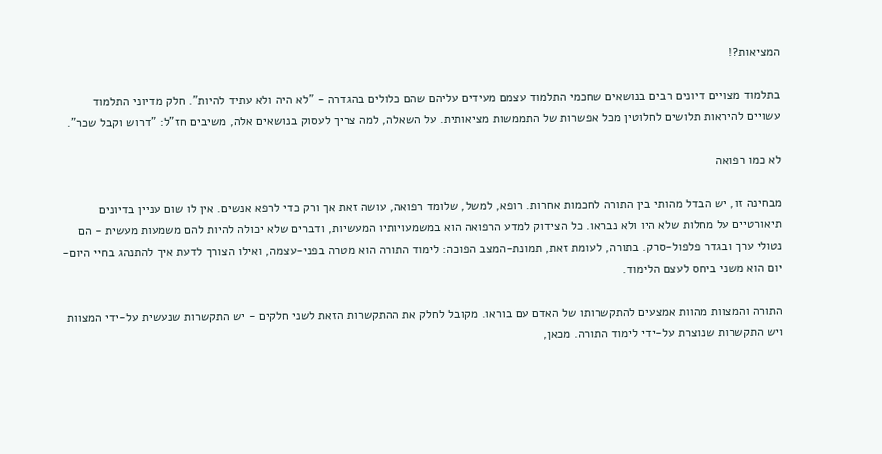המציאות?!

בתלמוד מצויים דיונים רבים בנושאים שחכמי התלמוד עצמם מעידים עליהם שהם כלולים בהגדרה - "לא היה ולא עתיד להיות". חלק מדיוני התלמוד עשויים להיראות תלושים לחלוטין מכל אפשרות של התממשות מציאותית. על השאלה, למה צריך לעסוק בנושאים אלה, משיבים חז"ל: "דרוש וקבל שכר".

לא כמו רפואה

מבחינה זו, יש הבדל מהותי בין התורה לחכמות אחרות. רופא, למשל, שלומד רפואה, עושה זאת אך ורק כדי לרפא אנשים. אין לו שום עניין בדיונים תיאורטיים על מחלות שלא היו ולא נבראו. כל הצידוק למדע הרפואה הוא במשמעויותיו המעשיות, ודברים שלא יכולה להיות להם משמעות מעשית - הם נטולי ערך ובגדר פלפול-סרק. בתורה, לעומת זאת, תמונת-המצב הפוכה: לימוד התורה הוא מטרה בפני-עצמה, ואילו הצורך לדעת איך להתנהג בחיי היום-יום הוא משני ביחס לעצם הלימוד.

התורה והמצוות מהוות אמצעים להתקשרותו של האדם עם בוראו. מקובל לחלק את ההתקשרות הזאת לשני חלקים - יש התקשרות שנעשית על-ידי המצוות ויש התקשרות שנוצרת על-ידי לימוד התורה. מכאן,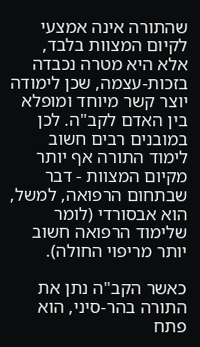שהתורה אינה אמצעי לקיום המצוות בלבד, אלא היא מטרה נכבדה בזכות-עצמה, שכן לימודה יוצר קשר מיוחד ומופלא בין האדם לקב"ה. לכן במובנים רבים חשוב לימוד התורה אף יותר מקיום המצוות - דבר שבתחום הרפואה, למשל, הוא אבסורדי (לומר שלימוד הרפואה חשוב יותר מריפוי החולה).

כאשר הקב"ה נתן את התורה בהר-סיני, הוא פתח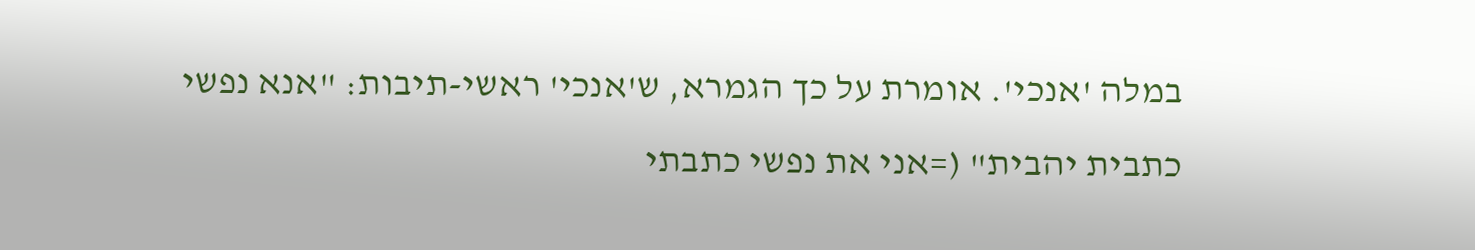במלה 'אנכי'. אומרת על כך הגמרא, ש'אנכי' ראשי-תיבות: "אנא נפשי כתבית יהבית" (=אני את נפשי כתבתי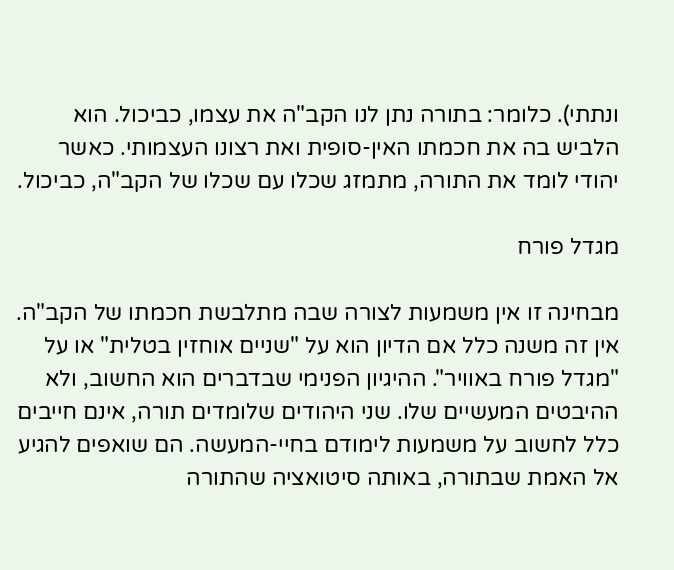ונתתי). כלומר: בתורה נתן לנו הקב"ה את עצמו, כביכול. הוא הלביש בה את חכמתו האין-סופית ואת רצונו העצמותי. כאשר יהודי לומד את התורה, מתמזג שכלו עם שכלו של הקב"ה, כביכול.

מגדל פורח

מבחינה זו אין משמעות לצורה שבה מתלבשת חכמתו של הקב"ה. אין זה משנה כלל אם הדיון הוא על "שניים אוחזין בטלית" או על "מגדל פורח באוויר". ההיגיון הפנימי שבדברים הוא החשוב, ולא ההיבטים המעשיים שלו. שני היהודים שלומדים תורה, אינם חייבים כלל לחשוב על משמעות לימודם בחיי-המעשה. הם שואפים להגיע אל האמת שבתורה, באותה סיטואציה שהתורה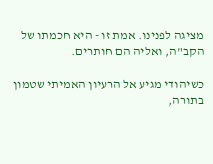מציגה לפנינו. אמת זו - היא חכמתו של הקב"ה, ואליה הם חותרים.

כשיהודי מגיע אל הרעיון האמיתי שטמון בתורה,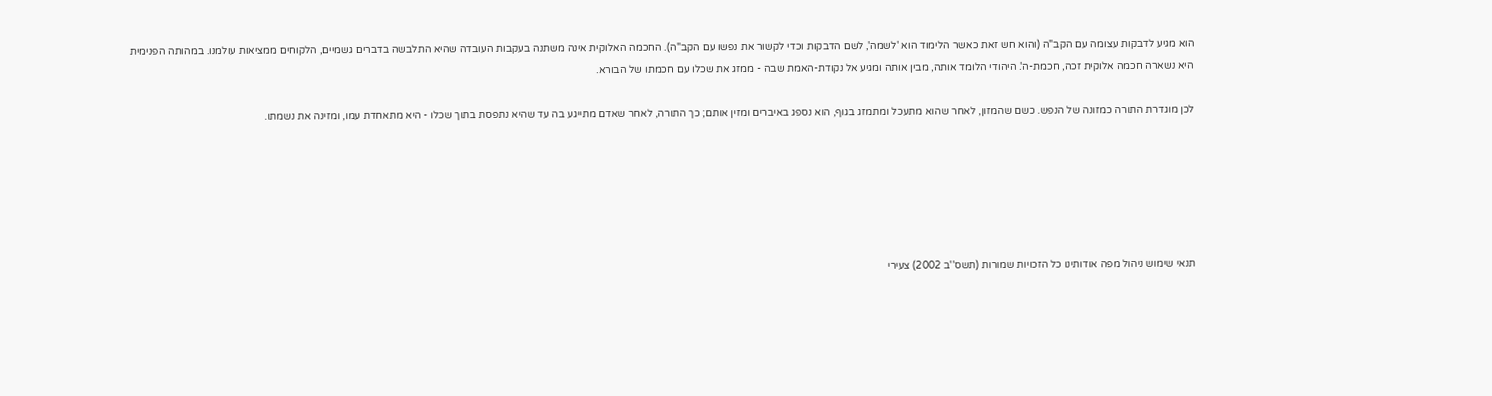הוא מגיע לדבקות עצומה עם הקב"ה (והוא חש זאת כאשר הלימוד הוא 'לשמה', לשם הדבקות וכדי לקשור את נפשו עם הקב"ה). החכמה האלוקית אינה משתנה בעקבות העובדה שהיא התלבשה בדברים גשמיים, הלקוחים ממציאות עולמנו. במהותה הפנימית היא נשארה חכמה אלוקית זכה, חכמת-ה'. היהודי הלומד אותה, מבין אותה ומגיע אל נקודת-האמת שבה - ממזג את שכלו עם חכמתו של הבורא.

לכן מוגדרת התורה כמזונה של הנפש. כשם שהמזון, לאחר שהוא מתעכל ומתמזג בגוף, הוא נספג באיברים ומזין אותם; כך התורה, לאחר שאדם מתייגע בה עד שהיא נתפסת בתוך שכלו - היא מתאחדת עמו, ומזינה את נשמתו.






תנאי שימוש ניהול מפה אודותינו כל הזכויות שמורות (תשס''ב 2002) צעירי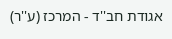אגודת חב''ד - המרכז (ע''ר)